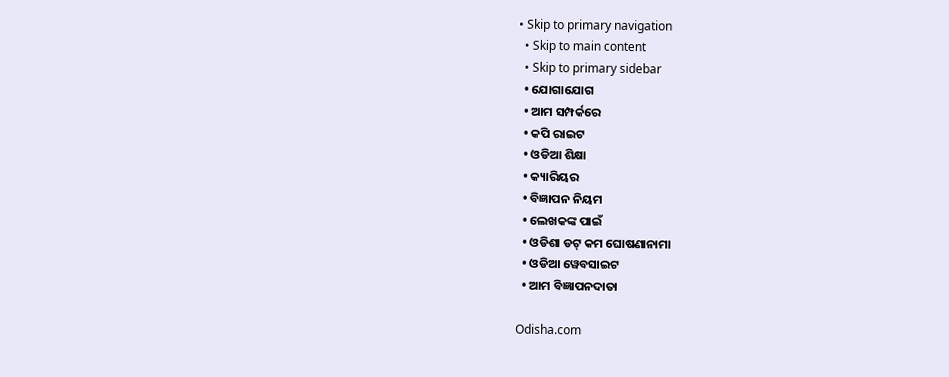• Skip to primary navigation
  • Skip to main content
  • Skip to primary sidebar
  • ଯୋଗାଯୋଗ
  • ଆମ ସମ୍ପର୍କରେ
  • କପି ରାଇଟ
  • ଓଡିଆ ଶିକ୍ଷା
  • କ୍ୟାରିୟର
  • ବିଜ୍ଞାପନ ନିୟମ
  • ଲେଖକଙ୍କ ପାଇଁ
  • ଓଡିଶା ଡଟ୍ କମ ଘୋଷଣାନାମା
  • ଓଡିଆ ୱେବସାଇଟ
  • ଆମ ବିଜ୍ଞାପନଦାତା

Odisha.com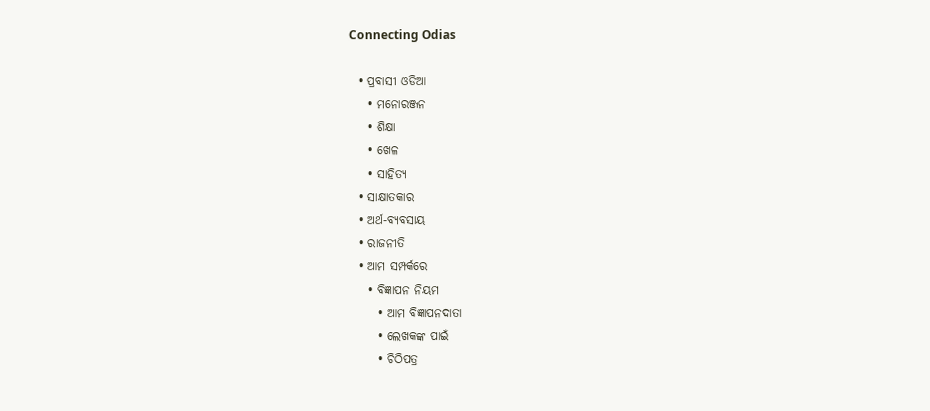Connecting Odias

  • ପ୍ରବାସୀ ଓଡିଆ
    • ମନୋରଞ୍ଜନ
    • ଶିକ୍ଷା
    • ଖେଳ
    • ସାହିତ୍ୟ
  • ସାକ୍ଷାତକାର
  • ଅର୍ଥ-ବ୍ୟବସାୟ
  • ରାଜନୀତି
  • ଆମ ସମ୍ପର୍କରେ
    • ବିଜ୍ଞାପନ ନିୟମ
      • ଆମ ବିଜ୍ଞାପନଦାତା
      • ଲେଖକଙ୍କ ପାଇଁ
      • ଚିଠିପତ୍ର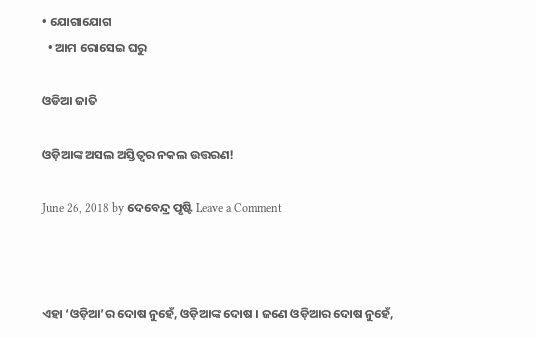• ଯୋଗାଯୋଗ
  • ଆମ ରୋସେଇ ଘରୁ

ଓଡିଆ ଜାତି

ଓଡ଼ିଆଙ୍କ ଅସଲ ଅସ୍ତିତ୍ୱର ନକଲ ଉତ୍ତରଣ!

June 26, 2018 by ଦେବେନ୍ଦ୍ର ପୃଷ୍ଟି Leave a Comment



ଏହା ‘ଓଡ଼ିଆ’ର ଦୋଷ ନୁହେଁ, ଓଡ଼ିଆଙ୍କ ଦୋଷ । ଜଣେ ଓଡ଼ିଆର ଦୋଷ ନୁହେଁ,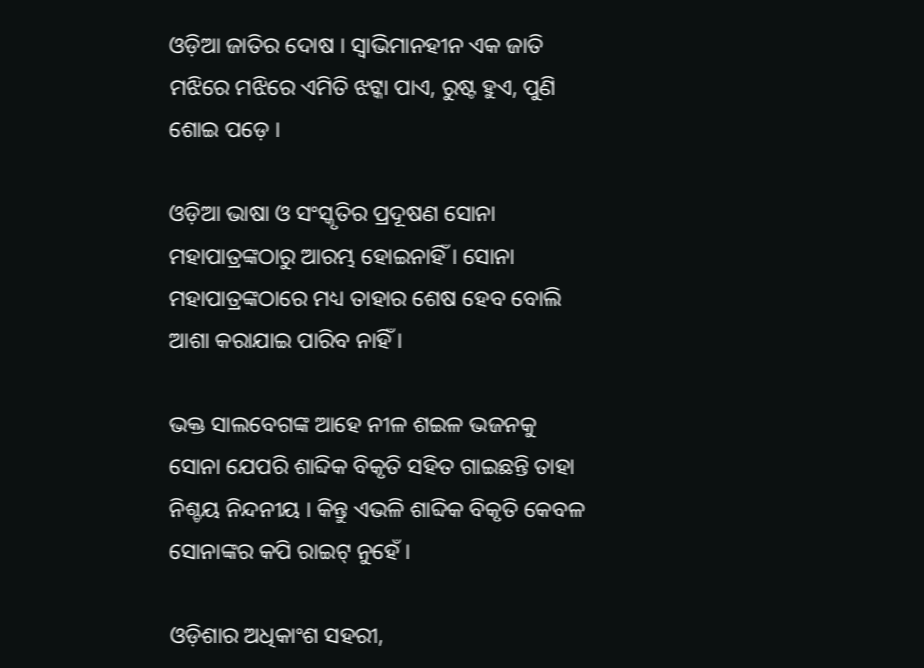ଓଡ଼ିଆ ଜାତିର ଦୋଷ । ସ୍ୱାଭିମାନହୀନ ଏକ ଜାତି ମଝିରେ ମଝିରେ ଏମିତି ଝଟ୍କା ପାଏ, ରୁଷ୍ଟ ହୁଏ, ପୁଣି ଶୋଇ ପଡ଼େ ।

ଓଡ଼ିଆ ଭାଷା ଓ ସଂସ୍କୃତିର ପ୍ରଦୂଷଣ ସୋନା ମହାପାତ୍ରଙ୍କଠାରୁ ଆରମ୍ଭ ହୋଇନାହିଁ । ସୋନା ମହାପାତ୍ରଙ୍କଠାରେ ମଧ୍ୟ ତାହାର ଶେଷ ହେବ ବୋଲି ଆଶା କରାଯାଇ ପାରିବ ନାହିଁ ।

ଭକ୍ତ ସାଲବେଗଙ୍କ ଆହେ ନୀଳ ଶଇଳ ଭଜନକୁ ସୋନା ଯେପରି ଶାବ୍ଦିକ ବିକୃତି ସହିତ ଗାଇଛନ୍ତି ତାହା ନିଶ୍ଚୟ ନିନ୍ଦନୀୟ । କିନ୍ତୁ ଏଭଳି ଶାବ୍ଦିକ ବିକୃତି କେବଳ ସୋନାଙ୍କର କପି ରାଇଟ୍ ନୁହେଁ ।

ଓଡ଼ିଶାର ଅଧିକାଂଶ ସହରୀ,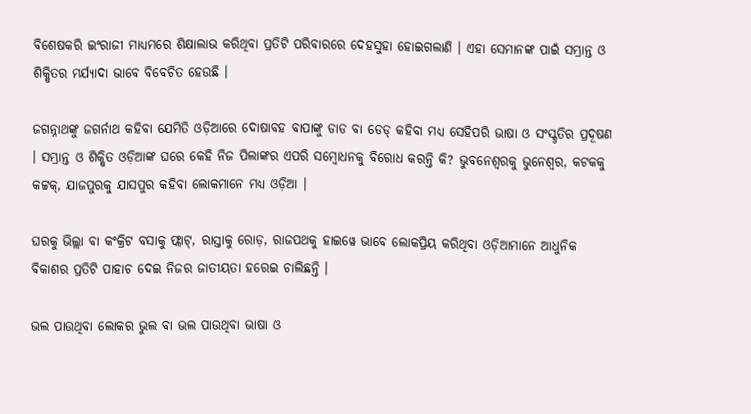ବିଶେଷକରି ଇଂରାଜୀ ମାଧ୍ୟମରେ ଶିକ୍ଷାଲାଭ କରିଥିବା ପ୍ରତିଟି ପରିବାରରେ ଦେହସୁହା ହୋଇଗଲାଣି । ଏହା ସେମାନଙ୍କ ପାଇଁ ସମ୍ଭ୍ରାନ୍ତ ଓ ଶିକ୍ଷିତର ମର୍ଯ୍ୟାଦା ଭାବେ ବିବେଚିତ ହେଉଛି ।

ଜଗନ୍ନାଥଙ୍କୁ ଜଗର୍ନାଥ କହିବା ଯେମିତି ଓଡ଼ିଆରେ ଦୋଷାବହ ବାପାଙ୍କୁ ଡାଡ ବା ଡେଡ୍ କହିବା ମଧ୍ୟ ସେହିପରି ଭାଷା ଓ ସଂସ୍କୃତିର ପ୍ରଦୂଷଣ । ସମ୍ଭ୍ରାନ୍ତ ଓ ଶିକ୍ଷିତ ଓଡ଼ିଆଙ୍କ ଘରେ କେହି ନିଜ ପିଲାଙ୍କର ଏପରି ସମ୍ବୋଧନକୁ ବିରୋଧ କରନ୍ତି କି? ଭୁବନେଶ୍ୱରକୁ ଭୁନେଶ୍ୱର, କଟକକୁ କଟ୍ଟକ୍, ଯାଜପୁରକୁ ଯାସପୁର କହିବା ଲୋକମାନେ ମଧ୍ୟ ଓଡ଼ିଆ ।

ଘରକୁ ଭିଲ୍ଲା ବା କଂକ୍ରିଟ ବସାକୁ ଫ୍ଲାଟ୍, ରାସ୍ତାକୁ ରୋଡ଼, ରାଜପଥକୁ ହାଇୱେ ଭାବେ ଲୋକପ୍ରିୟ କରିଥିବା ଓଡ଼ିଆମାନେ ଆଧୁନିକ ବିକାଶର ପ୍ରତିଟି ପାହାଚ ଦେଇ ନିଜର ଜାତୀୟତା ହରେଇ ଚାଲିଛନ୍ତି ।

ଭଲ ପାଉଥିବା ଲୋକର ଭୁଲ ବା ଭଲ ପାଉଥିବା ଭାଷା ଓ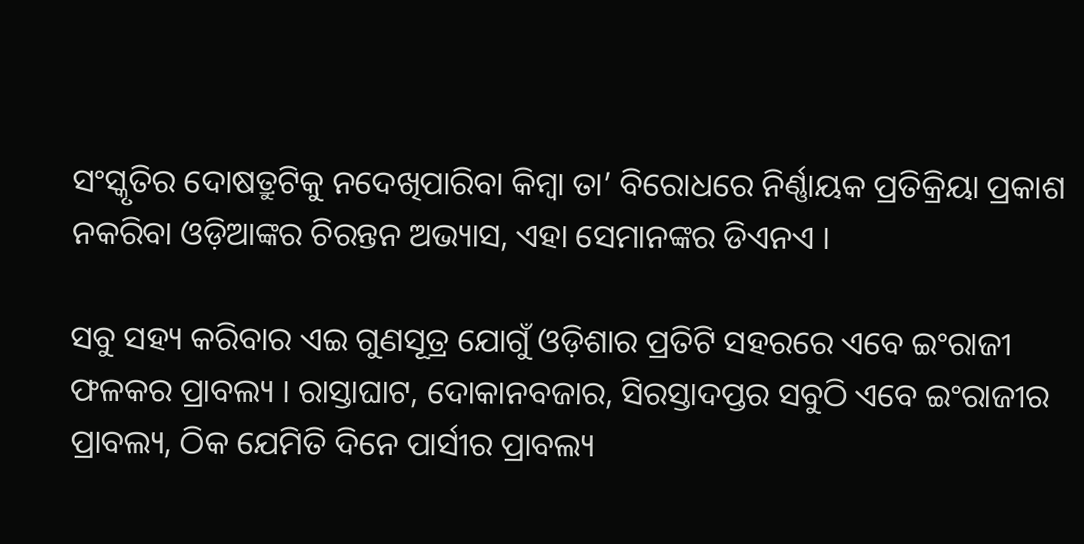ସଂସ୍କୃତିର ଦୋଷତ୍ରୁଟିକୁ ନଦେଖିପାରିବା କିମ୍ବା ତା’ ବିରୋଧରେ ନିର୍ଣ୍ଣାୟକ ପ୍ରତିକ୍ରିୟା ପ୍ରକାଶ ନକରିବା ଓଡ଼ିଆଙ୍କର ଚିରନ୍ତନ ଅଭ୍ୟାସ, ଏହା ସେମାନଙ୍କର ଡିଏନଏ ।

ସବୁ ସହ୍ୟ କରିବାର ଏଇ ଗୁଣସୂତ୍ର ଯୋଗୁଁ ଓଡ଼ିଶାର ପ୍ରତିଟି ସହରରେ ଏବେ ଇଂରାଜୀ ଫଳକର ପ୍ରାବଲ୍ୟ । ରାସ୍ତାଘାଟ, ଦୋକାନବଜାର, ସିରସ୍ତାଦପ୍ତର ସବୁଠି ଏବେ ଇଂରାଜୀର ପ୍ରାବଲ୍ୟ, ଠିକ ଯେମିତି ଦିନେ ପାର୍ସୀର ପ୍ରାବଲ୍ୟ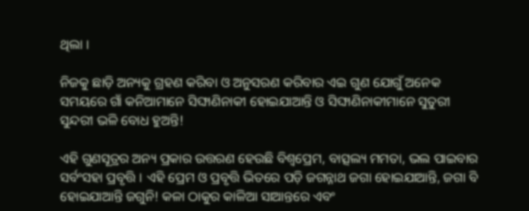ଥିଲା ।

ନିଜକୁ ଛାଡ଼ି ଅନ୍ୟକୁ ଗ୍ରହଣ କରିବା ଓ ଅନୁସରଣ କରିବାର ଏଇ ଗୁଣ ଯୋଗୁଁ ଅନେକ ସମୟରେ ଗାଁ କନିଆମାନେ ସିଙ୍ଘାଣିନାକୀ ହୋଇଯାଆନ୍ତି ଓ ସିଙ୍ଘାଣିନାକୀମାନେ ସୁତୁରୀ ସୁନ୍ଦରୀ ଭଳି ବୋଧ ହୁଅନ୍ତି!

ଏହି ଗୁଣସୂତ୍ରର ଅନ୍ୟ ପ୍ରକାର ଉତ୍ତରଣ ହେଉଛି ବିଶ୍ୱପ୍ରେମ, ବାତ୍ସଲ୍ୟ ମମତା, ଭଲ ପାଇବାର ସର୍ବଂସହା ପ୍ରବୃତ୍ତି । ଏହି ପ୍ରେମ ଓ ପ୍ରବୃତ୍ତି ଭିତରେ ପଡ଼ି ଜଗନ୍ନାଥ ଜଗା ହୋଇଯାଆନ୍ତି, ଜଗା ବି ହୋଇଯାଆନ୍ତି ଜଗୁନି! କଳା ଠାକୁର କାଳିଆ ସାଆନ୍ତରେ ଏବଂ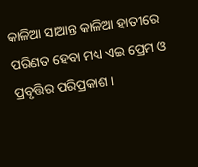କାଳିଆ ସାଆନ୍ତ କାଳିଆ ହାତୀରେ ପରିଣତ ହେବା ମଧ୍ୟ ଏଇ ପ୍ରେମ ଓ ପ୍ରବୃତ୍ତିର ପରିପ୍ରକାଶ ।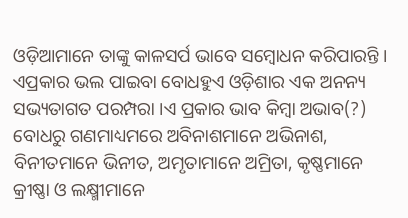ଓଡ଼ିଆମାନେ ତାଙ୍କୁ କାଳସର୍ପ ଭାବେ ସମ୍ବୋଧନ କରିପାରନ୍ତି । ଏପ୍ରକାର ଭଲ ପାଇବା ବୋଧହୁଏ ଓଡ଼ିଶାର ଏକ ଅନନ୍ୟ ସଭ୍ୟତାଗତ ପରମ୍ପରା ।ଏ ପ୍ରକାର ଭାବ କିମ୍ବା ଅଭାବ(?) ବୋଧରୁ ଗଣମାଧ୍ୟମରେ ଅବିନାଶମାନେ ଅଭିନାଶ, ବିନୀତମାନେ ଭିନୀତ, ଅମୃତାମାନେ ଅମ୍ରିତା, କୃଷ୍ଣମାନେ କ୍ରୀଷ୍ଣା ଓ ଲକ୍ଷ୍ମୀମାନେ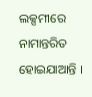ଲକ୍ସମୀରେ ନାମାନ୍ତରିତ ହୋଇଯାଆନ୍ତି ।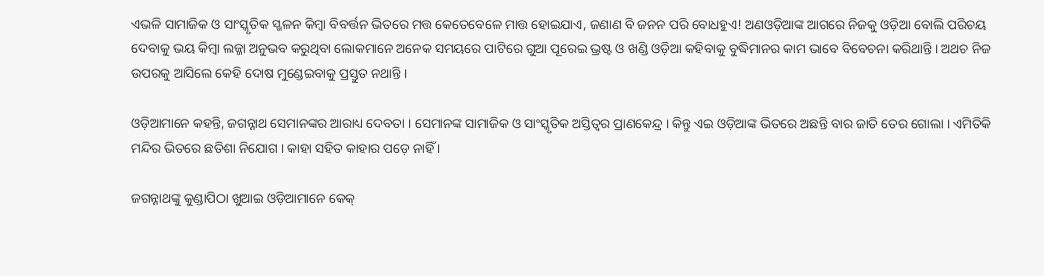ଏଭଳି ସାମାଜିକ ଓ ସାଂସ୍କୃତିକ ସ୍ଖଳନ କିମ୍ବା ବିବର୍ତ୍ତନ ଭିତରେ ମତ୍ତ କେତେବେଳେ ମାତ୍ତ ହୋଇଯାଏ, ଜଣାଣ ବି ଜନନ ପରି ବୋଧହୁଏ! ଅଣଓଡ଼ିଆଙ୍କ ଆଗରେ ନିଜକୁ ଓଡ଼ିଆ ବୋଲି ପରିଚୟ ଦେବାକୁ ଭୟ କିମ୍ବା ଲଜ୍ଜା ଅନୁଭବ କରୁଥିବା ଲୋକମାନେ ଅନେକ ସମୟରେ ପାଟିରେ ଗୁଆ ପୂରେଇ ଭ୍ରଷ୍ଟ ଓ ଖଣ୍ଡି ଓଡ଼ିଆ କହିବାକୁ ବୁଦ୍ଧିମାନର କାମ ଭାବେ ବିବେଚନା କରିଥାନ୍ତି । ଅଥଚ ନିଜ ଉପରକୁ ଆସିଲେ କେହି ଦୋଷ ମୁଣ୍ଡେଇବାକୁ ପ୍ରସ୍ତୁତ ନଥାନ୍ତି ।

ଓଡ଼ିଆମାନେ କହନ୍ତି, ଜଗନ୍ନାଥ ସେମାନଙ୍କର ଆରାଧ୍ୟ ଦେବତା । ସେମାନଙ୍କ ସାମାଜିକ ଓ ସାଂସ୍କୃତିକ ଅସ୍ତିତ୍ୱର ପ୍ରାଣକେନ୍ଦ୍ର । କିନ୍ତୁ ଏଇ ଓଡ଼ିଆଙ୍କ ଭିତରେ ଅଛନ୍ତି ବାର ଜାତି ତେର ଗୋଲା । ଏମିତିକି ମନ୍ଦିର ଭିତରେ ଛତିଶା ନିଯୋଗ । କାହା ସହିତ କାହାର ପଡ଼େ ନାହିଁ ।

ଜଗନ୍ନାଥଙ୍କୁ କୁଣ୍ଡାପିଠା ଖୁଆଇ ଓଡ଼ିଆମାନେ କେକ୍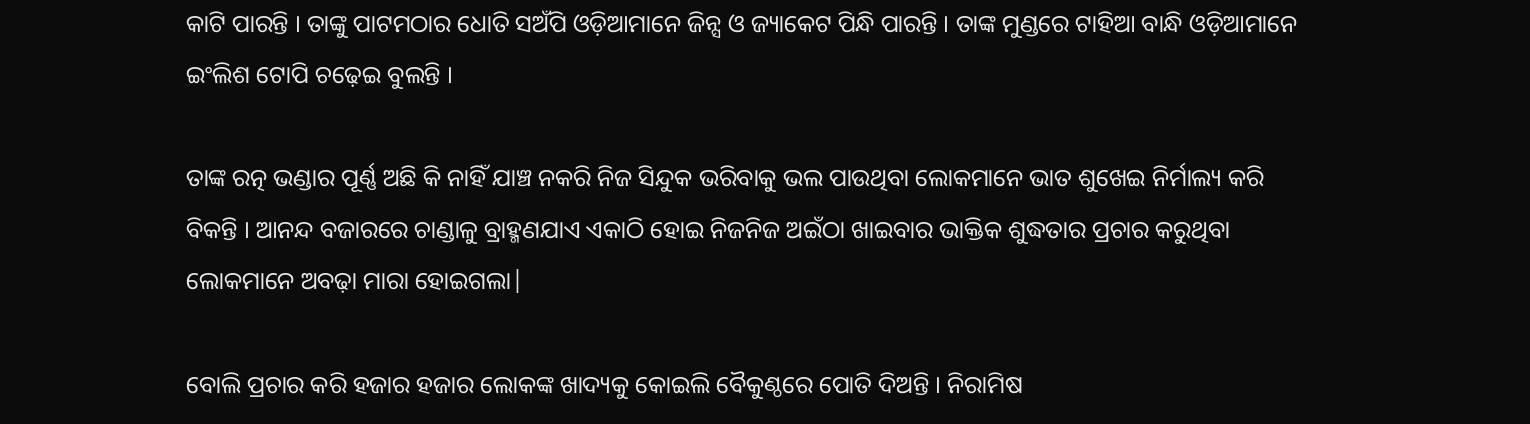କାଟି ପାରନ୍ତି । ତାଙ୍କୁ ପାଟମଠାର ଧୋତି ସଅଁପି ଓଡ଼ିଆମାନେ ଜିନ୍ସ ଓ ଜ୍ୟାକେଟ ପିନ୍ଧି ପାରନ୍ତି । ତାଙ୍କ ମୁଣ୍ଡରେ ଟାହିଆ ବାନ୍ଧି ଓଡ଼ିଆମାନେ ଇଂଲିଶ ଟୋପି ଚଢ଼େଇ ବୁଲନ୍ତି ।

ତାଙ୍କ ରତ୍ନ ଭଣ୍ଡାର ପୂର୍ଣ୍ଣ ଅଛି କି ନାହିଁ ଯାଞ୍ଚ ନକରି ନିଜ ସିନ୍ଦୁକ ଭରିବାକୁ ଭଲ ପାଉଥିବା ଲୋକମାନେ ଭାତ ଶୁଖେଇ ନିର୍ମାଲ୍ୟ କରି ବିକନ୍ତି । ଆନନ୍ଦ ବଜାରରେ ଚାଣ୍ଡାଳୁ ବ୍ରାହ୍ମଣଯାଏ ଏକାଠି ହୋଇ ନିଜନିଜ ଅଇଁଠା ଖାଇବାର ଭାକ୍ତିକ ଶୁଦ୍ଧତାର ପ୍ରଚାର କରୁଥିବା ଲୋକମାନେ ଅବଢ଼ା ମାରା ହୋଇଗଲା|

ବୋଲି ପ୍ରଚାର କରି ହଜାର ହଜାର ଲୋକଙ୍କ ଖାଦ୍ୟକୁ କୋଇଲି ବୈକୁଣ୍ଠରେ ପୋତି ଦିଅନ୍ତି । ନିରାମିଷ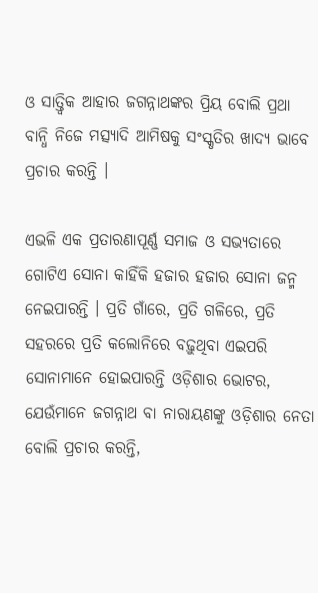ଓ ସାତ୍ତ୍ୱିକ ଆହାର ଜଗନ୍ନାଥଙ୍କର ପ୍ରିୟ ବୋଲି ପ୍ରଥା ବାନ୍ଧି ନିଜେ ମତ୍ସ୍ୟାଦି ଆମିଷକୁ ସଂସ୍କୃତିର ଖାଦ୍ୟ ଭାବେ ପ୍ରଚାର କରନ୍ତି ।

ଏଭଳି ଏକ ପ୍ରତାରଣାପୂର୍ଣ୍ଣ ସମାଜ ଓ ସଭ୍ୟତାରେ ଗୋଟିଏ ସୋନା କାହିଁକି ହଜାର ହଜାର ସୋନା ଜନ୍ମ ନେଇପାରନ୍ତି । ପ୍ରତି ଗାଁରେ, ପ୍ରତି ଗଳିରେ, ପ୍ରତି ସହରରେ ପ୍ରତି କଲୋନିରେ ବଢ଼ୁଥିବା ଏଇପରି ସୋନାମାନେ ହୋଇପାରନ୍ତି ଓଡ଼ିଶାର ଭୋଟର, ଯେଉଁମାନେ ଜଗନ୍ନାଥ ବା ନାରାୟଣଙ୍କୁ ଓଡ଼ିଶାର ନେତା ବୋଲି ପ୍ରଚାର କରନ୍ତି,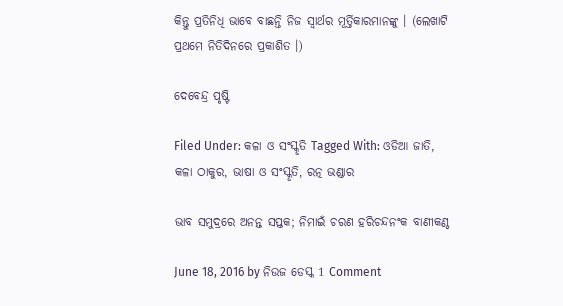କିନ୍ତୁ ପ୍ରତିନିଧି ଭାବେ ବାଛନ୍ତି ନିଜ ସ୍ୱାର୍ଥର ମୂର୍ତ୍ତିକାରମାନଙ୍କୁ । (ଲେଖାଟି ପ୍ରଥମେ ନିତିଦିନରେ ପ୍ରକାଶିତ ।)

ଦେବେନ୍ଦ୍ର ପୃଷ୍ଟି

Filed Under: କଳା ଓ ସଂସ୍କୃତି Tagged With: ଓଡିଆ ଜାତି, କଳା ଠାକୁର, ଭାଷା ଓ ସଂସ୍କୃତି, ରତ୍ନ ଭଣ୍ଡାର

ଭାବ ସମୁଦ୍ରରେ ଅନନ୍ତ ସପ୍ତକ; ନିମାଇଁ ଚରଣ ହରିଚନ୍ଦନଂକ ବାଣୀକଣ୍ଠ

June 18, 2016 by ନିଉଜ ଡେସ୍କ 1 Comment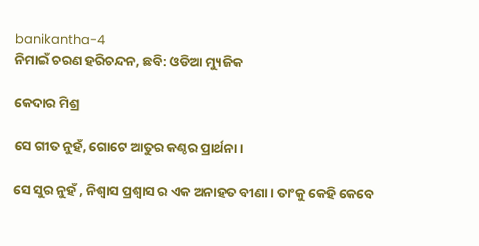banikantha-4
ନିମାଇଁ ଚରଣ ହରିଚନ୍ଦନ, ଛବି: ଓଡିଆ ମ୍ୟୁଜିକ

କେଦାର ମିଶ୍ର

ସେ ଗୀତ ନୁହଁ, ଗୋଟେ ଆତୁର କଣ୍ଠର ପ୍ରାର୍ଥନା।

ସେ ସୁର ନୁହଁ , ନିଶ୍ଵାସ ପ୍ରଶ୍ଵାସ ର ଏକ ଅନାହତ ବୀଣା। ତାଂକୁ କେହି କେବେ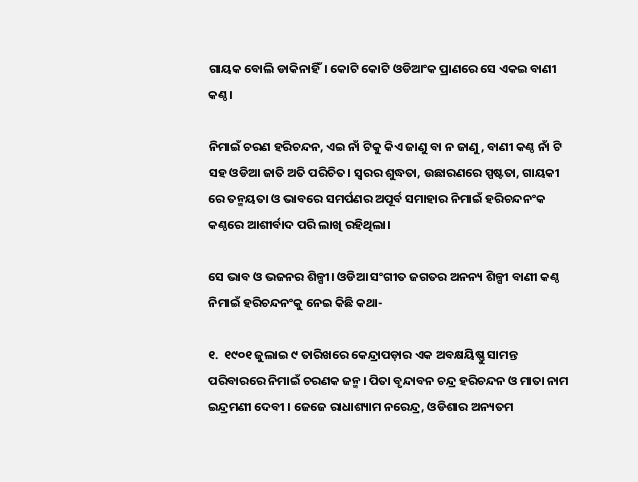ଗାୟକ ବୋଲି ଡାକିନାହିଁ। କୋଟି କୋଟି ଓଡିଆଂକ ପ୍ରାଣରେ ସେ ଏକଇ ବାଣୀ କଣ୍ଠ।

ନିମାଇଁ ଚରଣ ହରିଚନ୍ଦନ, ଏଇ ନାଁ ଟିକୁ କିଏ ଜାଣୁ ବା ନ ଜାଣୁ , ବାଣୀ କଣ୍ଠ ନାଁ ଟି ସହ ଓଡିଆ ଜାତି ଅତି ପରିଚିତ। ସ୍ବରର ଶୁଦ୍ଧତା, ଉଛାରଣରେ ସ୍ପଷ୍ଟତା, ଗାୟକୀ ରେ ତନ୍ମୟତା ଓ ଭାବରେ ସମର୍ପଣର ଅପୂର୍ବ ସମାହାର ନିମାଇଁ ହରିଚନ୍ଦନଂକ କଣ୍ଠରେ ଆଶୀର୍ବାଦ ପରି ଲାଖି ରହିଥିଲା।

ସେ ଭାବ ଓ ଭଜନର ଶିଳ୍ପୀ। ଓଡିଆ ସଂଗୀତ ଜଗତର ଅନନ୍ୟ ଶିଳ୍ପୀ ବାଣୀ କଣ୍ଠ ନିମାଇଁ ହରିଚନ୍ଦନଂକୁ ନେଇ କିଛି କଥା-

୧.  ୧୯୦୧ ଜୁଲାଇ ୯ ତାରିଖରେ କେନ୍ଦ୍ରାପଡ଼ାର ଏକ ଅବକ୍ଷୟିଷ୍ଣୁ ସାମନ୍ତ ପରିବାରରେ ନିମାଇଁ ଚରଣକ ଜନ୍ମ। ପିତା ବୃନ୍ଦାବନ ଚନ୍ଦ୍ର ହରିଚନ୍ଦନ ଓ ମାତା ନାମ ଇନ୍ଦ୍ରମଣୀ ଦେବୀ । ଜେଜେ ରାଧାଶ୍ୟାମ ନରେନ୍ଦ୍ର, ଓଡିଶାର ଅନ୍ୟତମ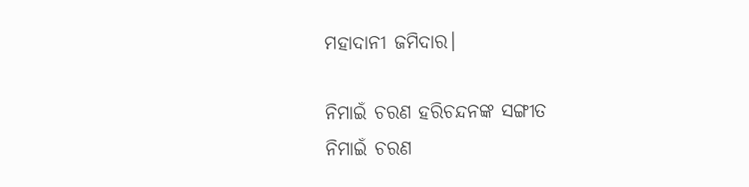ମହାଦାନୀ ଜମିଦାର।

ନିମାଇଁ ଚରଣ ହରିଚନ୍ଦନଙ୍କ ସଙ୍ଗୀତ
ନିମାଇଁ ଚରଣ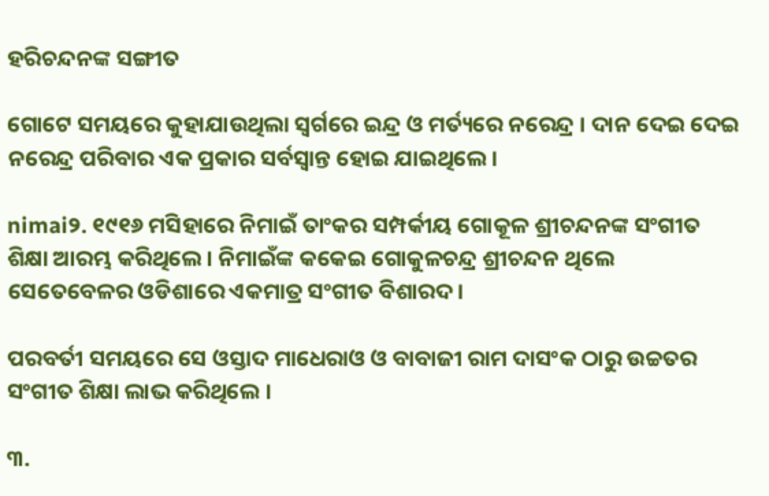ହରିଚନ୍ଦନଙ୍କ ସଙ୍ଗୀତ

ଗୋଟେ ସମୟରେ କୁହାଯାଉଥିଲା ସ୍ଵର୍ଗରେ ଇନ୍ଦ୍ର ଓ ମର୍ତ୍ୟରେ ନରେନ୍ଦ୍ର । ଦାନ ଦେଇ ଦେଇ ନରେନ୍ଦ୍ର ପରିବାର ଏକ ପ୍ରକାର ସର୍ବସ୍ଵାନ୍ତ ହୋଇ ଯାଇଥିଲେ।

nimai୨. ୧୯୧୬ ମସିହାରେ ନିମାଇଁ ତାଂକର ସମ୍ପର୍କୀୟ ଗୋକୂଳ ଶ୍ରୀଚନ୍ଦନଙ୍କ ସଂଗୀତ ଶିକ୍ଷା ଆରମ୍ଭ କରିଥିଲେ । ନିମାଇଁଙ୍କ କକେଇ ଗୋକୁଳଚନ୍ଦ୍ର ଶ୍ରୀଚନ୍ଦନ ଥିଲେ ସେତେବେଳର ଓଡିଶାରେ ଏକମାତ୍ର ସଂଗୀତ ବିଶାରଦ।

ପରବର୍ତୀ ସମୟରେ ସେ ଓସ୍ତାଦ ମାଧେରାଓ ଓ ବାବାଜୀ ରାମ ଦାସଂକ ଠାରୁ ଉଚ୍ଚତର ସଂଗୀତ ଶିକ୍ଷା ଲାଭ କରିଥିଲେ ।

୩.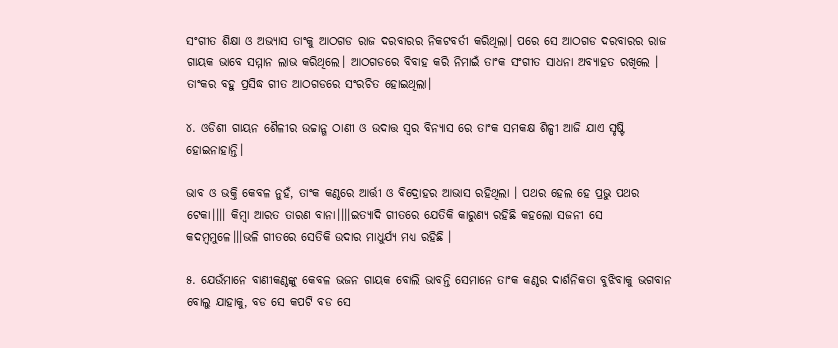ସଂଗୀତ ଶିକ୍ଷା ଓ ଅଭ୍ୟାସ ତାଂକୁ ଆଠଗଡ ରାଜ ଦରବାରର ନିକଟବର୍ତୀ କରିଥିଲା। ପରେ ସେ ଆଠଗଡ ଦରବାରର ରାଜ ଗାୟକ ଭାବେ ସମ୍ମାନ ଲାଭ କରିଥିଲେ। ଆଠଗଡରେ ବିବାହ କରି ନିମାଇଁ ତାଂକ ସଂଗୀତ ସାଧନା ଅବ୍ୟାହତ ରଖିଲେ । ତାଂକର ବହୁ ପ୍ରସିଦ୍ଧ ଗୀତ ଆଠଗଡରେ ସଂରଚିତ ହୋଇଥିଲା।

୪. ଓଡିଶୀ ଗାୟନ ଶୈଳୀର ଉଚ୍ଚାନ୍ଗ ଠାଣୀ ଓ ଉଦାତ୍ତ ସ୍ବର ବିନ୍ୟାସ ରେ ତାଂକ ସମକକ୍ଷ ଶିଳ୍ପୀ ଆଜି ଯାଏ ସୃଷ୍ଟି ହୋଇନାହାନ୍ତି।

ଭାବ ଓ ଭକ୍ତି କେବଳ ନୁହଁ, ତାଂକ କଣ୍ଠରେ ଆର୍ତ୍ତୀ ଓ ବିଦ୍ରୋହର ଆଭାସ ରହିଥିଲା । ପଥର ହେଲ ହେ ପ୍ରଭୁ ପଥର ଟେକା।।।। କିମ୍ବା ଆରତ ତାରଣ ବାନା।।।।ଇତ୍ୟାଦି ଗୀତରେ ଯେତିକି କାରୁଣ୍ୟ ରହିଛି କହଲୋ ସଜନୀ ସେ କଦମ୍ବମୁଳେ।।।ଭଳି ଗୀତରେ ସେତିକି ଉଦାର ମାଧୁର୍ଯ୍ୟ ମଧ୍ୟ ରହିଛି ।

୫. ଯେଉଁମାନେ ବାଣୀକଣ୍ଠଙ୍କୁ କେବଳ ଭଜନ ଗାୟକ ବୋଲି ଭାବନ୍ତି ସେମାନେ ତାଂକ କଣ୍ଠର ଦାର୍ଶନିକତା ବୁଝିବାକୁ ଭଗବାନ ବୋଲୁ ଯାହାକୁ, ବଡ ସେ କପଟି ବଡ ସେ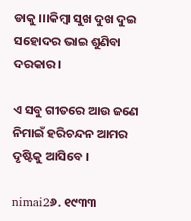ଡାକୁ ।।।କିମ୍ବା ସୁଖ ଦୁଖ ଦୁଇ ସହୋଦର ଭାଇ ଶୁଣିବା ଦରକାର।

ଏ ସବୁ ଗୀତରେ ଆଉ ଜଣେ ନିମାଇଁ ହରିଚନ୍ଦନ ଆମର ଦୃଷ୍ଟିକୁ ଆସିବେ ।

nimai2୬. ୧୯୩୩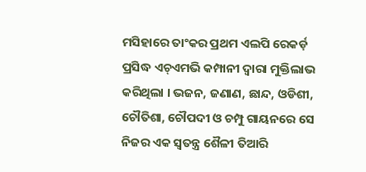ମସିହାରେ ତାଂକର ପ୍ରଥମ ଏଲପି ରେକର୍ଡ଼ ପ୍ରସିଦ୍ଧ ଏଚ୍ଏମଭି କମ୍ପାନୀ ଦ୍ବାରା ମୁକ୍ତିଲାଭ କରିଥିଲା । ଭଜନ, ଜଣାଣ, ଛାନ୍ଦ, ଓଡିଶୀ, ଚୌତିଶା, ଚୌପଦୀ ଓ ଚମ୍ପୁ ଗାୟନରେ ସେ ନିଜର ଏକ ସ୍ଵତନ୍ତ୍ର ଶୈଳୀ ତିଆରି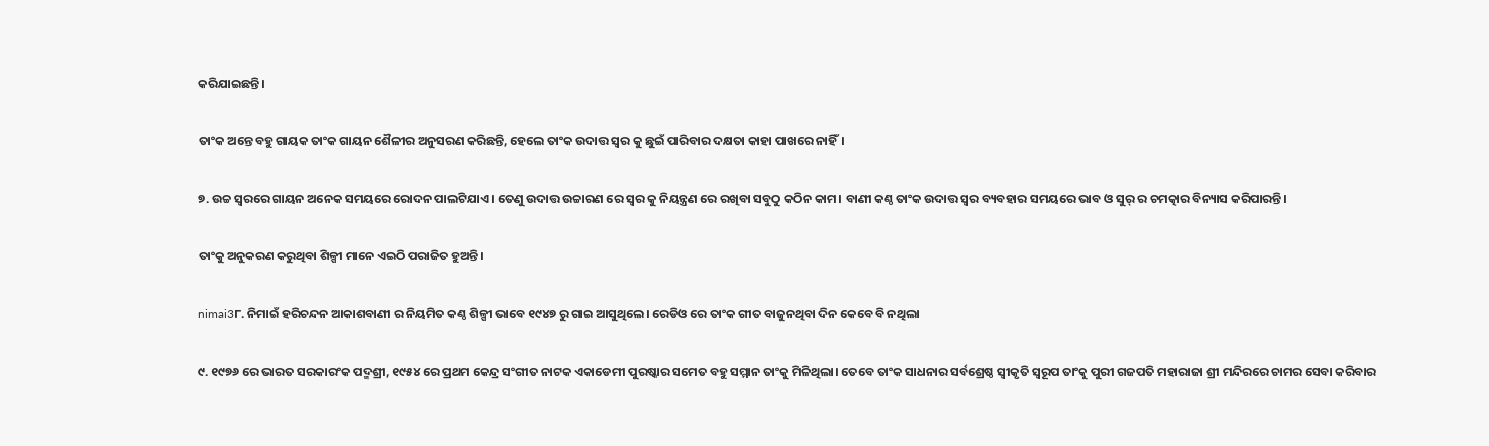କରିଯାଇଛନ୍ତି।

ତାଂକ ଅନ୍ତେ ବହୁ ଗାୟକ ତାଂକ ଗାୟନ ଶୈଳୀର ଅନୁସରଣ କରିଛନ୍ତି, ହେଲେ ତାଂକ ଉଦାତ୍ତ ସ୍ଵର କୁ ଛୁଇଁ ପାରିବାର ଦକ୍ଷତା କାହା ପାଖରେ ନାହିଁ।

୭. ଉଚ୍ଚ ସ୍ଵରରେ ଗାୟନ ଅନେକ ସମୟରେ ରୋଦନ ପାଲଟିଯାଏ । ତେଣୁ ଉଦାତ୍ତ ଉଚ୍ଚାରଣ ରେ ସ୍ଵର କୁ ନିୟନ୍ତ୍ରଣ ରେ ରଖିବା ସବୁଠୁ କଠିନ କାମ। ବାଣୀ କଣ୍ଠ ତାଂକ ଉଦାତ୍ତ ସ୍ଵର ବ୍ୟବହାର ସମୟରେ ଭାବ ଓ ସୁର୍ ର ଚମତ୍କାର ବିନ୍ୟାସ କରିପାରନ୍ତି।

ତାଂକୁ ଅନୁକରଣ କରୁଥିବା ଶିଳ୍ପୀ ମାନେ ଏଇଠି ପରାଜିତ ହୁଅନ୍ତି।

nimai3୮. ନିମାଇଁ ହରିଚନ୍ଦନ ଆକାଶବାଣୀ ର ନିୟମିତ କଣ୍ଠ ଶିଳ୍ପୀ ଭାବେ ୧୯୪୭ ରୁ ଗାଇ ଆସୁଥିଲେ। ରେଡିଓ ରେ ତାଂକ ଗୀତ ବାଜୁନଥିବା ଦିନ କେବେ ବି ନଥିଲା

୯. ୧୯୭୬ ରେ ଭାରତ ସରକାରଂକ ପଦ୍ମଶ୍ରୀ, ୧୯୫୪ ରେ ପ୍ରଥମ କେନ୍ଦ୍ର ସଂଗୀତ ନାଟକ ଏକାଡେମୀ ପୁରଷ୍କାର ସମେତ ବହୁ ସମ୍ମାନ ତାଂକୁ ମିଳିଥିଲା। ତେବେ ତାଂକ ସାଧନାର ସର୍ବଶ୍ରେଷ୍ଠ ସ୍ଵୀକୃତି ସ୍ଵରୂପ ତାଂକୁ ପୁରୀ ଗଜପତି ମହାରାଜା ଶ୍ରୀ ମନ୍ଦିରରେ ଚାମର ସେବା କରିବାର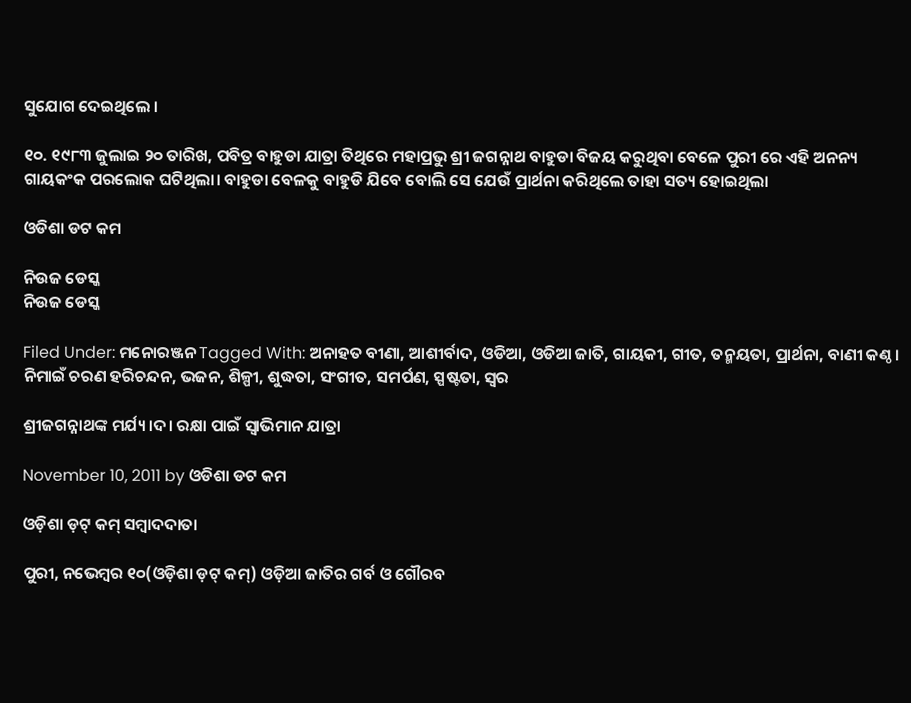ସୁଯୋଗ ଦେଇଥିଲେ ।

୧୦. ୧୯୮୩ ଜୁଲାଇ ୨୦ ତାରିଖ, ପବିତ୍ର ବାହୁଡା ଯାତ୍ରା ତିଥିରେ ମହାପ୍ରଭୁ ଶ୍ରୀ ଜଗନ୍ନାଥ ବାହୁଡା ବିଜୟ କରୁଥିବା ବେଳେ ପୁରୀ ରେ ଏହି ଅନନ୍ୟ ଗାୟକଂକ ପରଲୋକ ଘଟିଥିଲା। ବାହୁଡା ବେଳକୁ ବାହୁଡି ଯିବେ ବୋଲି ସେ ଯେଉଁ ପ୍ରାର୍ଥନା କରିଥିଲେ ତାହା ସତ୍ୟ ହୋଇଥିଲା

ଓଡିଶା ଡଟ କମ

ନିଉଜ ଡେସ୍କ
ନିଉଜ ଡେସ୍କ

Filed Under: ମନୋରଞ୍ଜନ Tagged With: ଅନାହତ ବୀଣା, ଆଶୀର୍ବାଦ, ଓଡିଆ, ଓଡିଆ ଜାତି, ଗାୟକୀ, ଗୀତ, ତନ୍ମୟତା, ପ୍ରାର୍ଥନା, ବାଣୀ କଣ୍ଠ। ନିମାଇଁ ଚରଣ ହରିଚନ୍ଦନ, ଭଜନ, ଶିଳ୍ପୀ, ଶୁଦ୍ଧତା, ସଂଗୀତ, ସମର୍ପଣ, ସ୍ପଷ୍ଟତା, ସ୍ଵର

ଶ୍ରୀଜଗନ୍ନାଥଙ୍କ ମର୍ଯ୍ୟ।ଦ। ରକ୍ଷା ପାଇଁ ସ୍ୱାଭିମାନ ଯାତ୍ରା

November 10, 2011 by ଓଡିଶା ଡଟ କମ

ଓଡ଼ିଶା ଡ଼ଟ୍ କମ୍ ସମ୍ବାଦଦାତା

ପୁରୀ, ନଭେମ୍ବର ୧୦(ଓଡ଼ିଶା ଡ଼ଟ୍ କମ୍) ଓଡ଼ିଆ ଜାତିର ଗର୍ବ ଓ ଗୌରବ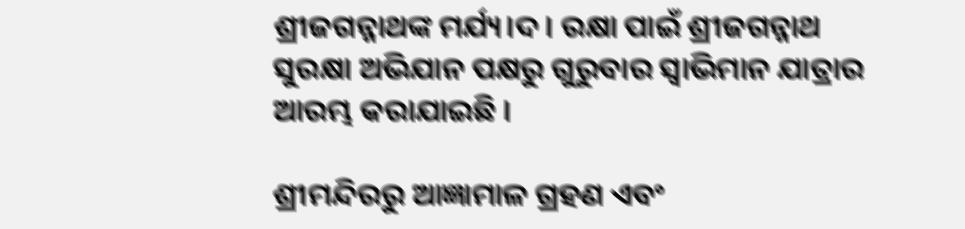ଶ୍ରୀଜଗନ୍ନାଥଙ୍କ ମର୍ଯ୍ୟ।ଦ। ରକ୍ଷା ପାଇଁ ଶ୍ରୀଜଗନ୍ନାଥ ସୁରକ୍ଷା ଅଭିଯାନ ପକ୍ଷରୁ ଗୁରୁବାର ସ୍ୱାଭିମାନ ଯାତ୍ରାର ଆରମ୍ଭ କରାଯାଇଛି ।

ଶ୍ରୀମନ୍ଦିରରୁ ଆଜ୍ଞାମାଳ ଗ୍ରହଣ ଏବଂ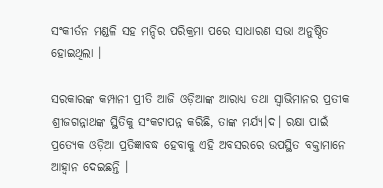ସଂକୀର୍ତନ ମଣ୍ଡଳି ସହ ମନ୍ଦିର ପରିକ୍ରମା ପରେ ସାଧାରଣ ସଭା ଅନୁଷ୍ଠିତ ହୋଇଥିଲା ।

ସରକାରଙ୍କ କମ୍ପାନୀ ପ୍ରୀତି ଆଜି ଓଡ଼ିଆଙ୍କ ଆରାଧ୍ୟ ତଥା ସ୍ୱାଭିମାନର ପ୍ରତୀକ ଶ୍ରୀଜଗନ୍ନାଥଙ୍କ ସ୍ଥିତିକୁ ସଂକଟାପନ୍ନ କରିଛି, ତାଙ୍କ ମର୍ଯ୍ୟ।ଦ। ରକ୍ଷା ପାଇଁ ପ୍ରତ୍ୟେକ ଓଡ଼ିଆ ପ୍ରତିଜ୍ଞାବଦ୍ଧ ହେବାକୁ ଏହି ଅବସରରେ ଉପସ୍ଥିତ ବକ୍ତାମାନେ ଆହ୍ୱାନ ଦେଇଛନ୍ତି ।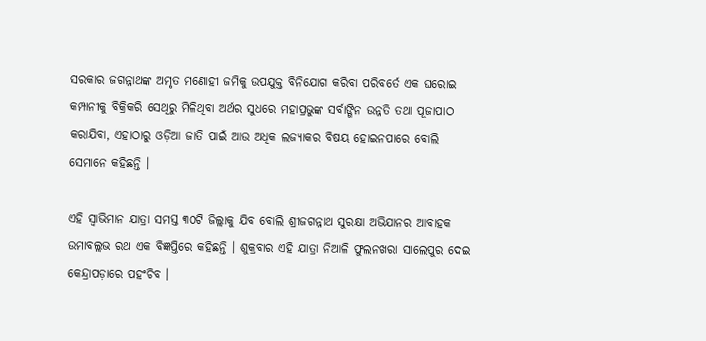ସରକାର ଜଗନ୍ନାଥଙ୍କ ଅମୃତ ମଣୋହୀ ଜମିକୁ ଉପଯୁକ୍ତ ବିନିଯୋଗ କରିବା ପରିବର୍ତେ ଏକ ଘରୋଇ କମ୍ପାନୀକୁ ବିକ୍ରିକରି ସେଥିରୁ ମିଳିଥିବା ଅର୍ଥର ସୁଧରେ ମହାପ୍ରଭୁଙ୍କ ସର୍ବାଙ୍ଗିନ ଉନ୍ନତି ତଥା ପୂଜାପାଠ କରାଯିବା, ଏହାଠାରୁ ଓଡ଼ିଆ ଜାତି ପାଇଁ ଆଉ ଅଧିକ ଲଜ୍ୟାକର ବିଷୟ ହୋଇନପାରେ ବୋଲି ସେମାନେ କହିଛନ୍ତି ।

ଏହି ସ୍ୱାଭିମାନ ଯାତ୍ରା ସମସ୍ତ ୩୦ଟି ଜିଲ୍ଲାକୁ ଯିବ ବୋଲି ଶ୍ରୀଜଗନ୍ନାଥ ସୁରକ୍ଷା ଅଭିଯାନର ଆବାହକ ଉମାବଲ୍ଲଭ ରଥ ଏକ ବିଜ୍ଞପ୍ତିରେ କହିଛନ୍ତି । ଶୁକ୍ରବାର ଏହି ଯାତ୍ରା ନିଆଳି ଫୁଲନଖରା ସାଲେପୁର ଦେଇ କେନ୍ଦ୍ରାପଡ଼ାରେ ପହଂଚିବ ।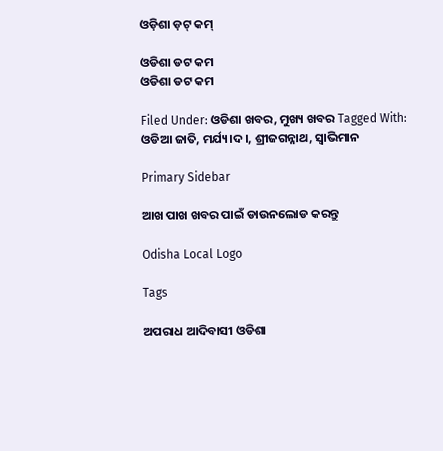ଓଡ଼ିଶା ଡ଼ଟ୍ କମ୍

ଓଡିଶା ଡଟ କମ
ଓଡିଶା ଡଟ କମ

Filed Under: ଓଡିଶା ଖବର, ମୁଖ୍ୟ ଖବର Tagged With: ଓଡିଆ ଜାତି, ମର୍ଯ୍ୟ।ଦ।, ଶ୍ରୀଜଗନ୍ନାଥ, ସ୍ୱାଭିମାନ

Primary Sidebar

ଆଖ ପାଖ ଖବର ପାଇଁ ଡାଉନଲୋଡ କରନ୍ତୁ

Odisha Local Logo

Tags

ଅପରାଧ ଆଦିବାସୀ ଓଡିଶା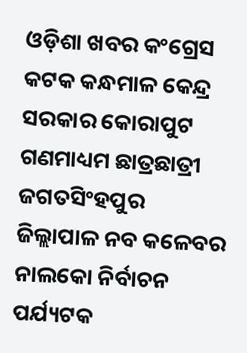ଓଡ଼ିଶା ଖବର କଂଗ୍ରେସ କଟକ କନ୍ଧମାଳ କେନ୍ଦ୍ର ସରକାର କୋରାପୁଟ ଗଣମାଧ୍ୟମ ଛାତ୍ରଛାତ୍ରୀ ଜଗତସିଂହପୁର ଜିଲ୍ଲାପାଳ ନବ କଳେବର ନାଲକୋ ନିର୍ବାଚନ ପର୍ଯ୍ୟଟକ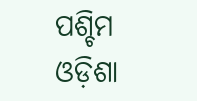ପଶ୍ଚିମ ଓଡ଼ିଶା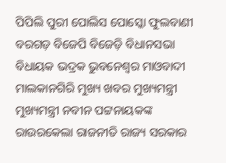ପିପିଲି ପୁରୀ ପୋଲିସ ପୋସ୍କୋ ଫୁଲବାଣୀ ବରଗଡ଼ ବିଜେପି ବିଜେଡ଼ି ବିଧାନସଭା ବିଧାୟକ ଭଦ୍ରକ ଭୁବନେଶ୍ୱର ମାଓବାଦୀ ମାଲକାନଗିରି ମୁଖ୍ୟ ଖବର ମୁଖ୍ୟମନ୍ତ୍ରୀ ମୁଖ୍ୟମନ୍ତ୍ରୀ ନବୀନ ପଟ୍ଟନାୟକଙ୍କ ରାଉରକେଲା ରାଜନୀତି ରାଜ୍ୟ ସରକାର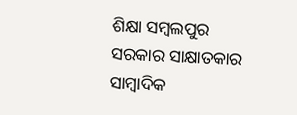ଶିକ୍ଷା ସମ୍ବଲପୁର ସରକାର ସାକ୍ଷାତକାର ସାମ୍ବାଦିକ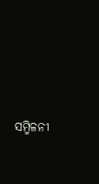ସମ୍ମିଳନୀ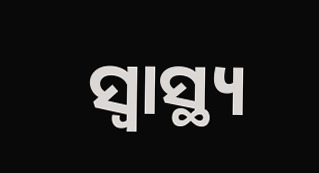ସ୍ୱାସ୍ଥ୍ୟ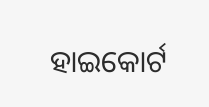ହାଇକୋର୍ଟ